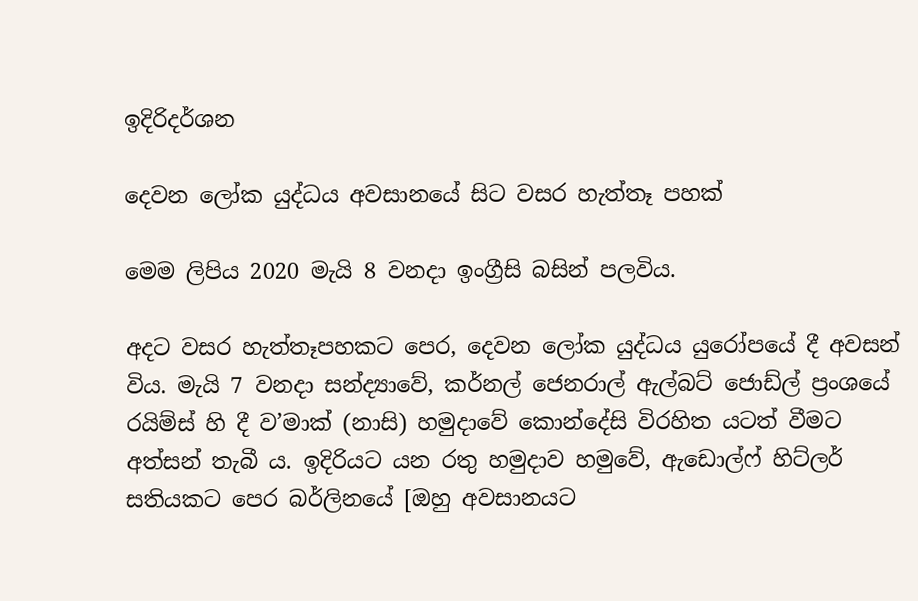ඉදිරිදර්ශන

දෙවන ලෝක යුද්ධය අවසානයේ සිට වසර හැත්තෑ පහක්

මෙම ලිපිය 2020 මැයි 8 වනදා ඉංග්‍රීසි බසින් පලවිය.

අදට වසර හැත්තෑපහකට පෙර, දෙවන ලෝක යුද්ධය යුරෝපයේ දී අවසන් විය. මැයි 7 වනදා සන්ද්‍යාවේ, කර්නල් ජෙනරාල් ඇල්බට් ජොඩ්ල් ප්‍රංශයේ රයිම්ස් හි දී ව’මාක් (නාසි) හමුදාවේ කොන්දේසි විරහිත යටත් වීමට අත්සන් තැබී ය. ඉදිරියට යන රතු හමුදාව හමුවේ, ඇඩොල්ෆ් හිට්ලර් සතියකට පෙර බර්ලිනයේ [ඔහු අවසානයට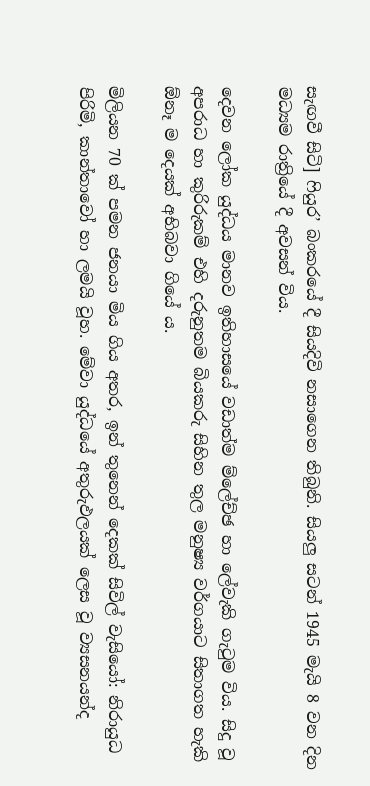සැඟවී සිටි] ෆියුර’ බංකරයේ දී සියදිවි නසාගෙන තිබුනි. සියලු සටන් 1945 මැයි 8 වන දින මධ්‍යම රාත්‍රියේ දී අවසන් විය.

දෙවන ලෝක යුද්ධය මානව ඉතිහාසයේ වඩාත්ම ම්ලේච්ඡ හා ලේවැකි ගැටුම විය. සිදු වූ අපරාධ හා කුරිරුකම් එහි දරුනුතම බියකරු සිහින තුල මනුෂ්‍ය වර්ගයාට සිතාගත හැකි ඕනෑ ම දෙයක් අභිබවා ගියේ ය.

මිලියන 70 ක් පමන ජනයා මිය ගිය අතර, ඉන් තුනෙන් දෙකක් සිවිල් වැසියෝ: නිරායුධ පිරිමි, කාන්තාවෝ හා ලමයි වූහ. මේවා යුද්ධයේ අතුරුඵලයක් ලෙස වූ ව්‍යසනයන්ද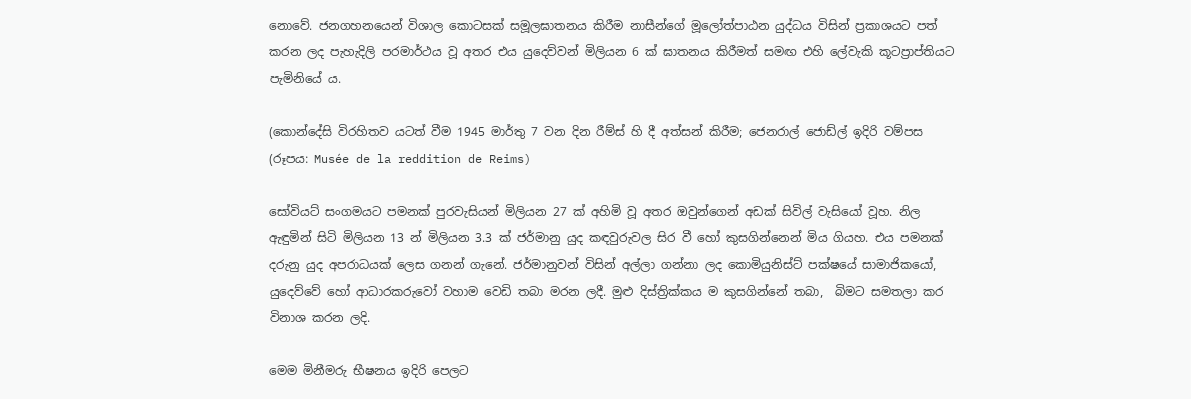නොවේ. ජනගහනයෙන් විශාල කොටසක් සමූලඝාතනය කිරීම නාසීන්ගේ මූලෝත්පාඨන යුද්ධය විසින් ප්‍රකාශයට පත් කරන ලද පැහැදිලි පරමාර්ථය වූ අතර එය යුදෙව්වන් මිලියන 6 ක් ඝාතනය කිරීමත් සමඟ එහි ලේවැකි කූටප්‍රාප්තියට පැමිනියේ ය.

(කොන්දේසි විරහිතව යටත් වීම 1945 මාර්තු 7 වන දින රීම්ස් හි දී අත්සන් කිරීම; ජෙනරාල් ජොඩ්ල් ඉදිරි වම්පස (රූපය: Musée de la reddition de Reims)

සෝවියට් සංගමයට පමනක් පුරවැසියන් මිලියන 27 ක් අහිමි වූ අතර ඔවුන්ගෙන් අඩක් සිවිල් වැසියෝ වූහ. නිල ඇඳුමින් සිටි මිලියන 13 න් මිලියන 3.3 ක් ජර්මානු යුද කඳවුරුවල සිර වී හෝ කුසගින්නෙන් මිය ගියහ. එය පමනක් දරුනු යුද අපරාධයක් ලෙස ගනන් ගැනේ. ජර්මානුවන් විසින් අල්ලා ගන්නා ලද කොමියුනිස්ට් පක්ෂයේ සාමාජිකයෝ, යුදෙව්වේ හෝ ආධාරකරුවෝ වහාම වෙඩි තබා මරන ලදී. මුළු දිස්ත්‍රික්කය ම කුසගින්නේ තබා,  බිමට සමතලා කර විනාශ කරන ලදි.

මෙම මිනීමරු භීෂනය ඉදිරි පෙලට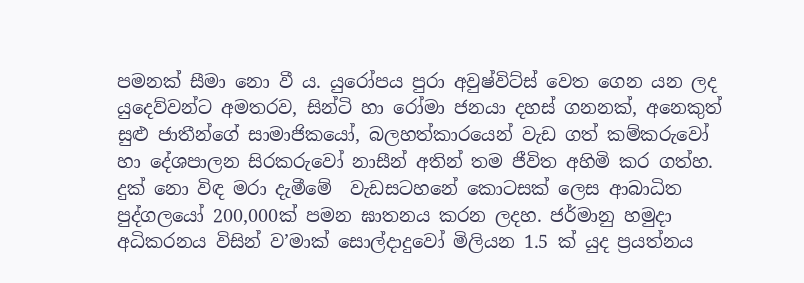පමනක් සීමා නො වී ය. යුරෝපය පුරා අවුෂ්විට්ස් වෙත ගෙන යන ලද යුදෙව්වන්ට අමතරව, සින්ටි හා රෝමා ජනයා දහස් ගනනක්, අනෙකුත් සුළු ජාතීන්ගේ සාමාජිකයෝ, බලහත්කාරයෙන් වැඩ ගත් කම්කරුවෝ හා දේශපාලන සිරකරුවෝ නාසීන් අතින් තම ජීවිත අහිමි කර ගත්හ. දුක් නො විඳ මරා දැමීමේ  වැඩසටහනේ කොටසක් ලෙස ආබාධිත පුද්ගලයෝ 200,000ක් පමන ඝාතනය කරන ලදහ. ජර්මානු හමුදා අධිකරනය විසින් ව’මාක් සොල්දාදුවෝ මිලියන 1.5 ක් යුද ප්‍රයත්නය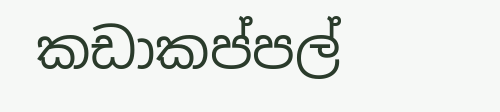කඩාකප්පල්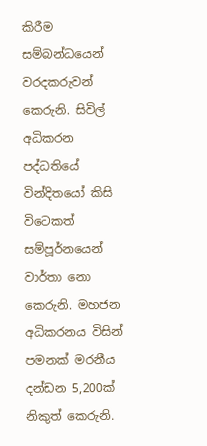කිරීම සම්බන්ධයෙන් වරදකරුවන් කෙරුනි. සිවිල් අධිකරන පද්ධතියේ වින්දිතයෝ කිසි විටෙකත් සම්පූර්නයෙන් වාර්තා නො කෙරුනි. මහජන අධිකරනය විසින් පමනක් මරනීය දන්ඩන 5,200ක් නිකුත් කෙරුනි.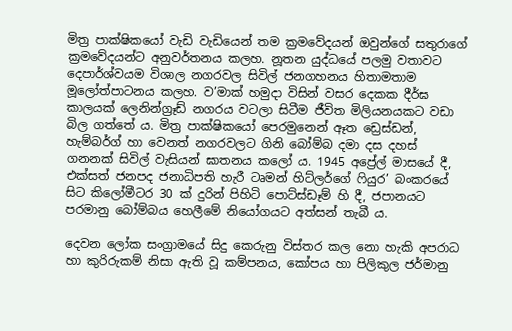මිත්‍ර පාක්ෂිකයෝ වැඩි වැඩියෙන් තම ක්‍රමවේදයන් ඔවුන්ගේ සතුරාගේ ක්‍රමවේදයන්ට අනුවර්තනය කලහ. නූතන යුද්ධයේ පලමු වතාවට දෙපාර්ශ්වයම විශාල නගරවල සිවිල් ජනගහනය හිතාමතාම මූලෝත්පාටනය කලහ. ව’මාක් හමුදා විසින් වසර දෙකක දීර්ඝ කාලයක් ලෙනින්ග්‍රෑඩ් නගරය වටලා සිටීම ජීවිත මිලියනයකට වඩා බිල ගත්තේ ය. මිත්‍ර පාක්ෂිකයෝ පෙරමුනෙන් ඈත ඩ්‍රෙස්ඩන්, හැම්බර්ග් හා වෙනත් නගරවලට ගිනි බෝම්බ දමා දස දහස් ගනනක් සිවිල් වැසියන් ඝාතනය කලෝ ය. 1945 අප්‍රේල් මාසයේ දී, එක්සත් ජනපද ජනාධිපති හැරී ටෘමන් හිට්ලර්ගේ ෆියුර’ බංකරයේ සිට කිලෝමීටර 30 ක් දුරින් පිහිටි පොට්ස්ඩෑම් හි දී, ජපානයට පරමානු බෝම්බය හෙලීමේ නියෝගයට අත්සන් තැබී ය.

දෙවන ලෝක සංග්‍රාමයේ සිදු කෙරුනු විස්තර කල නො හැකි අපරාධ හා කුරිරුකම් නිසා ඇති වූ කම්පනය, කෝපය හා පිලිකුල ජර්මානු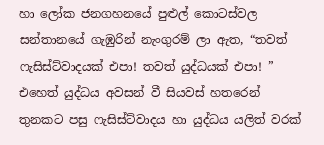හා ලෝක ජනගහනයේ පුළුල් කොටස්වල සන්තානයේ ගැඹුරින් නැංගුරම් ලා ඇත, “තවත් ෆැසිස්ට්වාදයක් එපා! තවත් යුද්ධයක් එපා! ” එහෙත් යුද්ධය අවසන් වී සියවස් හතරෙන් තුනකට පසු ෆැසිස්ට්වාදය හා යුද්ධය යලිත් වරක්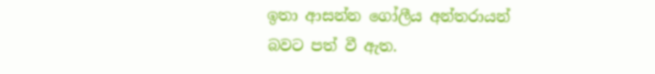ඉතා ආසන්න ගෝලීය අන්තරායන් බවට පත් වී ඇත.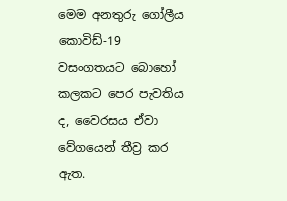මෙම අනතුරු ගෝලීය කොවිඩ්-19 වසංගතයට බොහෝ කලකට පෙර පැවතිය ද, වෛරසය ඒවා වේගයෙන් තීව්‍ර කර ඇත.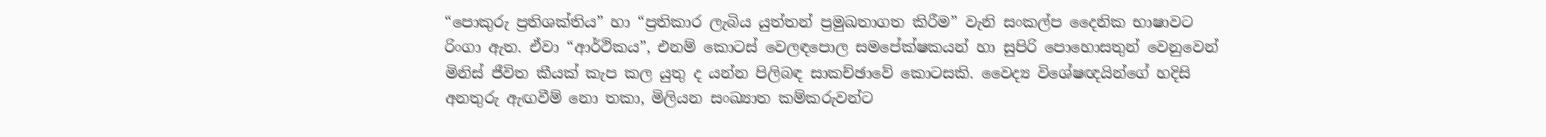“පොකුරු ප්‍රතිශක්තිය” හා “ප්‍රතිකාර ලැබිය යුත්තන් ප්‍රමුඛතාගත කිරීම” වැනි සංකල්ප දෛනික භාෂාවට රිංගා ඇත. ඒවා “ආර්ථිකය”, එනම් කොටස් වෙලඳපොල සමපේක්ෂකයන් හා සුපිරි පොහොසතුන් වෙනුවෙන් මිනිස් ජීවිත කීයක් කැප කල යුතු ද යන්න පිලිබඳ සාකච්ඡාවේ කොටසකි. වෛද්‍ය විශේෂඥයින්ගේ හදිසි අනතුරු ඇඟවීම් නො තකා, මිලියන සංඛ්‍යාත කම්කරුවන්ට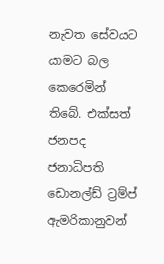නැවත සේවයට යාමට බල කෙරෙමින් තිබේ. එක්සත් ජනපද ජනාධිපති ඩොනල්ඩ් ට්‍රම්ප් ඇමරිකානුවන්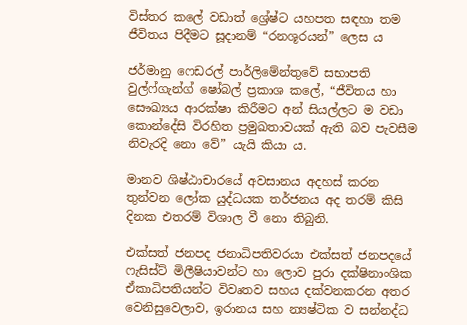විස්තර කලේ වඩාත් ශ්‍රේෂ්ට යහපත සඳහා තම ජීවිතය පිදීමට සූදානම් “රනශූරයන්” ලෙස ය

ජර්මානු ෆෙඩරල් පාර්ලිමේන්තුවේ සභාපති වුල්ෆ්ගැන්ග් ෂෝබල් ප්‍රකාශ කලේ, “ජීවිතය හා සෞඛ්‍යය ආරක්ෂා කිරීමට අන් සියල්ලට ම වඩා කොන්දේසි විරහිත ප්‍රමුඛතාවයක් ඇති බව පැවසීම නිවැරදි නො වේ” යැයි කියා ය.

මානව ශිෂ්ඨාචාරයේ අවසානය අදහස් කරන තුන්වන ලෝක යුද්ධයක තර්ජනය අද තරම් කිසි දිනක එතරම් විශාල වී නො තිබුනි.

එක්සත් ජනපද ජනාධිපතිවරයා එක්සත් ජනපදයේ ෆැසිස්ට් මිලීෂියාවන්ට හා ලොව පුරා දක්ෂිනාංශික ඒකාධිපතියන්ට විවෘතව සහය දක්වනකරන අතර වෙනිසුවෙලාව, ඉරානය සහ න්‍යෂ්ටික ව සන්නද්ධ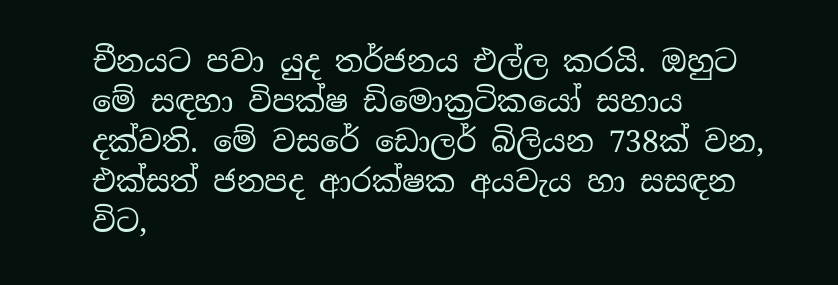චීනයට පවා යුද තර්ජනය එල්ල කරයි. ඔහුට මේ සඳහා විපක්ෂ ඩිමොක්‍රටිකයෝ සහාය දක්වති. මේ වසරේ ඩොලර් බිලියන 738ක් වන, එක්සත් ජනපද ආරක්ෂක අයවැය හා සසඳන විට,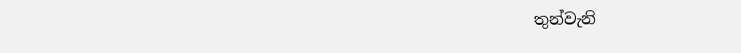තුන්වැනි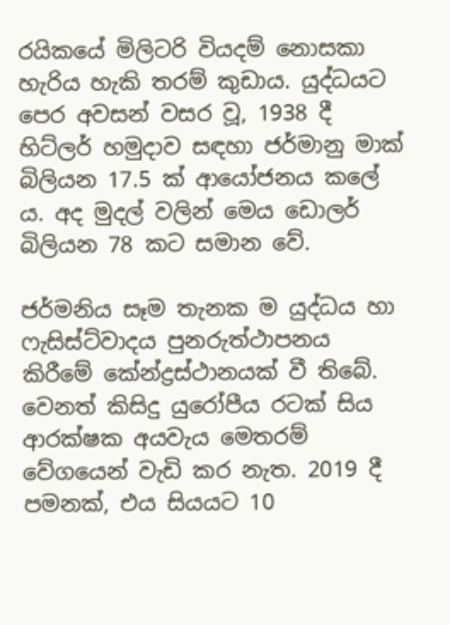රයිකයේ මිලිටරි වියදම් නොසකා හැරිය හැකි තරම් කුඩාය. යුද්ධයට පෙර අවසන් වසර වූ, 1938 දී හිට්ලර් හමුදාව සඳහා ජර්මානු මාක් බිලියන 17.5 ක් ආයෝජනය කලේ ය. අද මුදල් වලින් මෙය ඩොලර් බිලියන 78 කට සමාන වේ.

ජර්මනිය සෑම තැනක ම යුද්ධය හා ෆැසිස්ට්වාදය පුනරුත්ථාපනය කිරීමේ කේන්ද්‍රස්ථානයක් වී තිබේ. වෙනත් කිසිදු යුරෝපීය රටක් සිය ආරක්ෂක අයවැය මෙතරම් වේගයෙන් වැඩි කර නැත. 2019 දී පමනක්, එය සියයට 10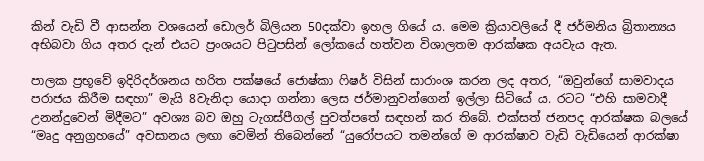කින් වැඩි වී ආසන්න වශයෙන් ඩොලර් බිලියන 50දක්වා ඉහල ගියේ ය. මෙම ක්‍රියාවලියේ දී ජර්මනිය බ්‍රිතාන්‍යය අභිබවා ගිය අතර දැන් එයට ප්‍රංශයට පිටුපසින් ලෝකයේ හත්වන විශාලතම ආරක්ෂක අයවැය ඇත.

පාලක ප්‍රභූවේ ඉදිරිදර්ශනය හරිත පක්ෂයේ ජොෂ්කා ෆිෂර් විසින් සාරාංශ කරන ලද අතර, “ඔවුන්ගේ සාමවාදය පරාජය කිරීම සඳහා” මැයි 8වැනිදා යොදා ගන්නා ලෙස ජර්මානුවන්ගෙන් ඉල්ලා සිටියේ ය. රටට “එහි සාමවාදී උනන්දුවෙන් මිදීමට” අවශ්‍ය බව ඔහු ටැගස්පීගල් පුවත්පතේ සඳහන් කර තිබේ. එක්සත් ජනපද ආරක්ෂක බලයේ “මෘදු අනුග්‍රහයේ” අවසානය ලඟා වෙමින් තිබෙන්නේ “යුරෝපයට තමන්ගේ ම ආරක්ෂාව වැඩි වැඩියෙන් ආරක්ෂා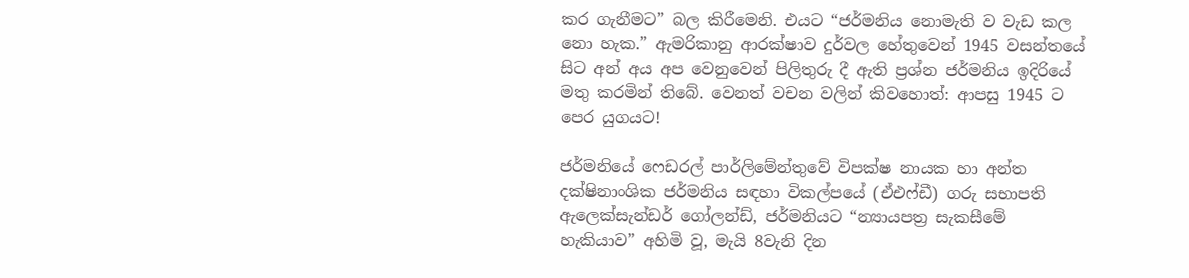කර ගැනීමට” බල කිරීමෙනි. එයට “ජර්මනිය නොමැති ව වැඩ කල නො හැක.” ඇමරිකානු ආරක්ෂාව දුර්වල හේතුවෙන් 1945 වසන්තයේ සිට අන් අය අප වෙනුවෙන් පිලිතුරු දී ඇති ප්‍රශ්න ජර්මනිය ඉදිරියේ මතු කරමින් තිබේ. වෙනත් වචන වලින් කිවහොත්: ආපසු 1945 ට පෙර යුගයට!

ජර්මනියේ ෆෙඩරල් පාර්ලිමේන්තුවේ විපක්ෂ නායක හා අන්ත දක්ෂිනාංශික ජර්මනිය සඳහා විකල්පයේ (ඒඑෆ්ඩී) ගරු සභාපති ඇලෙක්සැන්ඩර් ගෝලන්ඩ්, ජර්මනියට “න්‍යායපත්‍ර සැකසීමේ හැකියාව” අහිමි වූ, මැයි 8වැනි දින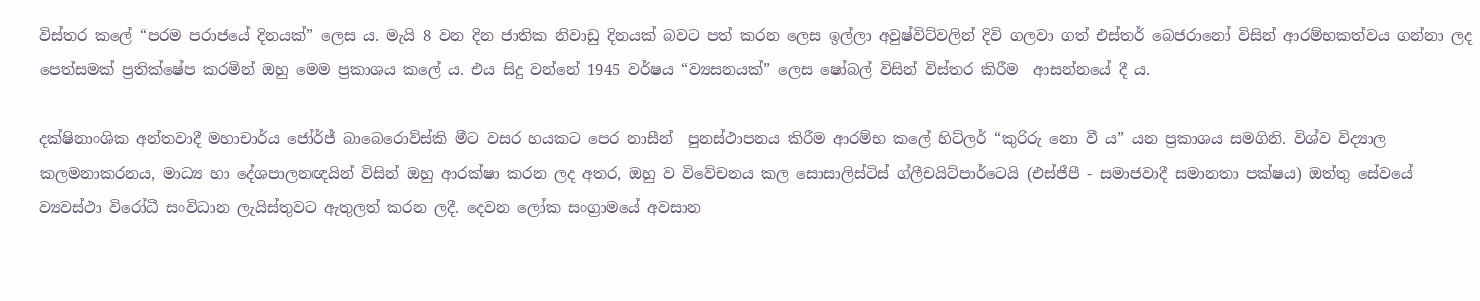විස්තර කලේ “පරම පරාජයේ දිනයක්” ලෙස ය. මැයි 8 වන දින ජාතික නිවාඩු දිනයක් බවට පත් කරන ලෙස ඉල්ලා අවුෂ්විට්වලින් දිවි ගලවා ගත් එස්තර් බෙජරානෝ විසින් ආරම්භකත්වය ගන්නා ලද පෙත්සමක් ප්‍රතික්ෂේප කරමින් ඔහු මෙම ප්‍රකාශය කලේ ය. එය සිදු වන්නේ 1945 වර්ෂය “ව්‍යසනයක්” ලෙස ෂෝබල් විසින් විස්තර කිරීම  ආසන්නයේ දී ය.

දක්ෂිනාංශික අන්තවාදී මහාචාර්ය ජෝර්ජ් බාබෙරොව්ස්කි මීට වසර හයකට පෙර නාසීන්  පුනස්ථාපනය කිරීම ආරම්භ කලේ හිට්ලර් “කුරිරු නො වී ය” යන ප්‍රකාශය සමගිනි. විශ්ව විද්‍යාල කලමනාකරනය, මාධ්‍ය හා දේශපාලනඥයින් විසින් ඔහු ආරක්ෂා කරන ලද අතර, ඔහු ව විවේචනය කල සොසාලිස්ටිස් ග්ලීචයිට්පාර්ටෙයි (එස්ජීපී - සමාජවාදී සමානතා පක්ෂය) ඔත්තු සේවයේ ව්‍යවස්ථා විරෝධී සංවිධාන ලැයිස්තුවට ඇතුලත් කරන ලදී. දෙවන ලෝක සංග්‍රාමයේ අවසාන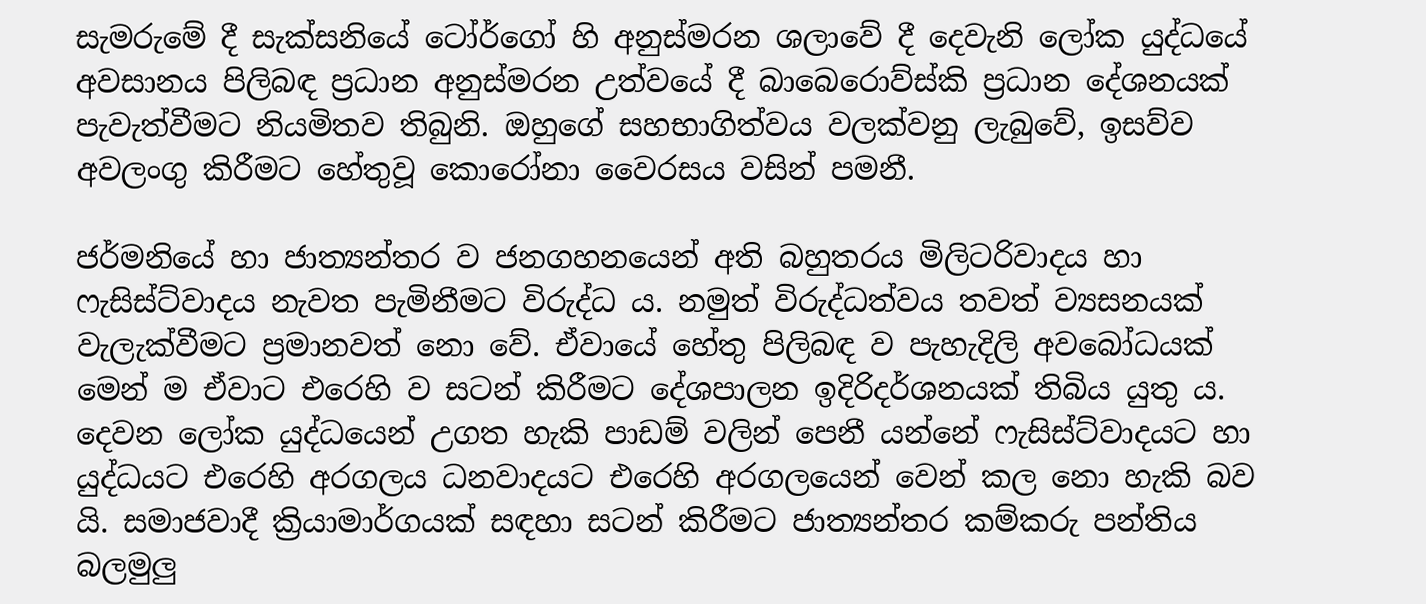සැමරුමේ දී සැක්සනියේ ටෝර්ගෝ හි අනුස්මරන ශලාවේ දී දෙවැනි ලෝක යුද්ධයේ අවසානය පිලිබඳ ප්‍රධාන අනුස්මරන උත්වයේ දී බාබෙරොව්ස්කි ප්‍රධාන දේශනයක් පැවැත්වීමට නියමිතව තිබුනි. ඔහුගේ සහභාගිත්වය වලක්වනු ලැබුවේ, ඉසව්ව අවලංගු කිරීමට හේතුවූ කොරෝනා වෛරසය වසින් පමනී.

ජර්මනියේ හා ජාත්‍යන්තර ව ජනගහනයෙන් අති බහුතරය මිලිටරිවාදය හා ෆැසිස්ට්වාදය නැවත පැමිනීමට විරුද්ධ ය. නමුත් විරුද්ධත්වය තවත් ව්‍යසනයක් වැලැක්වීමට ප්‍රමානවත් නො වේ. ඒවායේ හේතු පිලිබඳ ව පැහැදිලි අවබෝධයක් මෙන් ම ඒවාට එරෙහි ව සටන් කිරීමට දේශපාලන ඉදිරිදර්ශනයක් තිබිය යුතු ය. දෙවන ලෝක යුද්ධයෙන් උගත හැකි පාඩම් වලින් පෙනී යන්නේ ෆැසිස්ට්වාදයට හා යුද්ධයට එරෙහි අරගලය ධනවාදයට එරෙහි අරගලයෙන් වෙන් කල නො හැකි බව යි. සමාජවාදී ක්‍රියාමාර්ගයක් සඳහා සටන් කිරීමට ජාත්‍යන්තර කම්කරු පන්තිය බලමුලු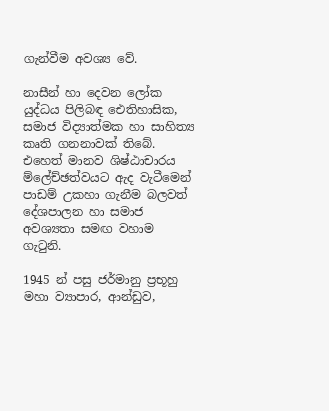ගැන්වීම අවශ්‍ය වේ.

නාසීන් හා දෙවන ලෝක යුද්ධය පිලිබඳ ඓතිහාසික, සමාජ විද්‍යාත්මක හා සාහිත්‍ය කෘති ගනනාවක් තිබේ. එහෙත් මානව ශිෂ්ඨාචාරය ම්ලේච්ඡත්වයට ඇද වැටීමෙන් පාඩම් උකහා ගැනීම බලවත් දේශපාලන හා සමාජ අවශ්‍යතා සමඟ වහාම ගැටුනි.

1945 න් පසු ජර්මානු ප්‍රභූහු මහා ව්‍යාපාර, ආන්ඩුව,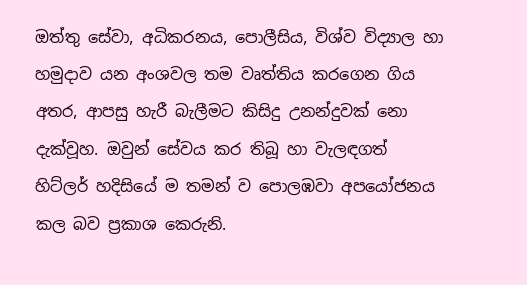ඔත්තු සේවා, අධිකරනය, පොලීසිය, විශ්ව විද්‍යාල හා හමුදාව යන අංශවල තම වෘත්තිය කරගෙන ගිය අතර, ආපසු හැරී බැලීමට කිසිදු උනන්දුවක් නො දැක්වූහ. ඔවුන් සේවය කර තිබූ හා වැලඳගත් හිට්ලර් හදිසියේ ම තමන් ව පොලඹවා අපයෝජනය කල බව ප්‍රකාශ කෙරුනි.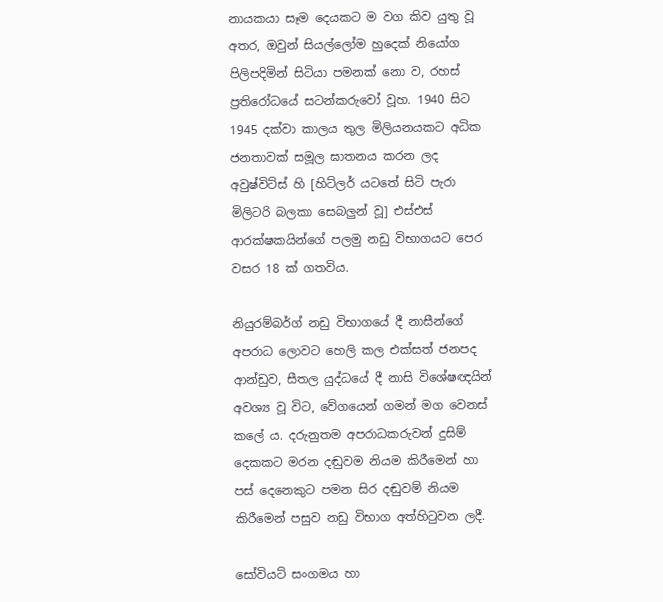නායකයා සෑම දෙයකට ම වග කිව යුතු වූ අතර, ඔවුන් සියල්ලෝම හුදෙක් නියෝග පිලිපදිමින් සිටියා පමනක් නො ව, රහස් ප්‍රතිරෝධයේ සටන්කරුවෝ වූහ. 1940 සිට 1945 දක්වා කාලය තුල මිලියනයකට අධික ජනතාවක් සමූල ඝාතනය කරන ලද අවුෂ්විට්ස් හි [හිට්ලර් යටතේ සිටි පැරා මිලිටරි බලකා සෙබලුන් වූ] එස්එස් ආරක්ෂකයින්ගේ පලමු නඩු විභාගයට පෙර වසර 18 ක් ගතවිය.

නියුරම්බර්ග් නඩු විභාගයේ දී නාසීන්ගේ අපරාධ ලොවට හෙලි කල එක්සත් ජනපද ආන්ඩුව, සීතල යුද්ධයේ දී නාසි විශේෂඥයින් අවශ්‍ය වූ විට, වේගයෙන් ගමන් මග වෙනස් කලේ ය. දරුනුතම අපරාධකරුවන් දුසිම් දෙකකට මරන දඬුවම නියම කිරීමෙන් හා පස් දෙනෙකුට පමන සිර දඬුවම් නියම කිරීමෙන් පසුව නඩු විභාග අත්හිටුවන ලදී.

සෝවියට් සංගමය හා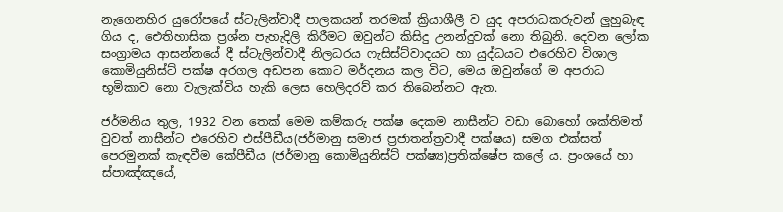නැගෙනහිර යුරෝපයේ ස්ටැලින්වාදී පාලකයන් තරමක් ක්‍රියාශීලී ව යුද අපරාධකරුවන් ලුහුබැඳ ගිය ද, ඓතිහාසික ප්‍රශ්න පැහැදිලි කිරීමට ඔවුන්ට කිසිදු උනන්දුවක් නො තිබුනි. දෙවන ලෝක සංග්‍රාමය ආසන්නයේ දී ස්ටැලින්වාදී නිලධරය ෆැසිස්ට්වාදයට හා යුද්ධයට එරෙහිව විශාල කොමියුනිස්ට් පක්ෂ අරගල අඩපන කොට මර්දනය කල විට, මෙය ඔවුන්ගේ ම අපරාධ භූමිකාව නො වැලැක්විය හැකි ලෙස හෙලිදරව් කර තිබෙන්නට ඇත.

ජර්මනිය තුල, 1932 වන තෙක් මෙම කම්කරු පක්ෂ දෙකම නාසීන්ට වඩා බොහෝ ශක්තිමත් වුවත් නාසීන්ට එරෙහිව එස්පීඩීය(ජර්මානු සමාජ ප්‍රජාතන්ත්‍රවාදී පක්ෂය) සමග එක්සත් පෙරමුනක් කැඳවීම කේපීඩීය (ජර්මානු කොමියුනිස්ට් පක්ෂ්‍ය)ප්‍රතික්ෂේප කලේ ය. ප්‍රංශයේ හා ස්පාඤ්ඤයේ,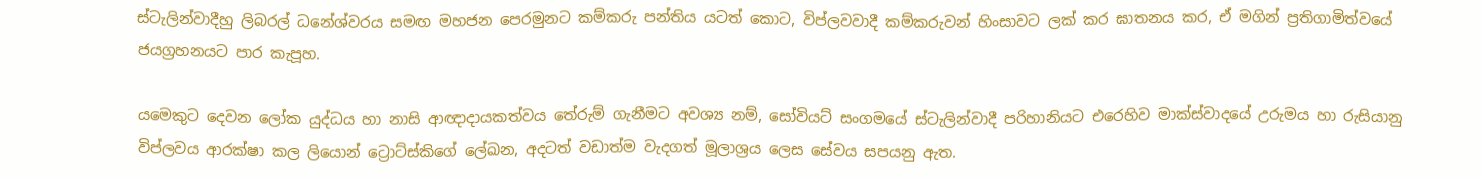ස්ටැලින්වාදීහු ලිබරල් ධනේශ්වරය සමඟ මහජන පෙරමුනට කම්කරු පන්තිය යටත් කොට, විප්ලවවාදී කම්කරුවන් හිංසාවට ලක් කර ඝාතනය කර, ඒ මගින් ප්‍රතිගාමිත්වයේ ජයග්‍රහනයට පාර කැපූහ.

යමෙකුට දෙවන ලෝක යුද්ධය හා නාසි ආඥාදායකත්වය තේරුම් ගැනීමට අවශ්‍ය නම්, සෝවියට් සංගමයේ ස්ටැලින්වාදී පරිහානියට එරෙහිව මාක්ස්වාදයේ උරුමය හා රුසියානු විප්ලවය ආරක්ෂා කල ලියොන් ට්‍රොට්ස්කිගේ ලේඛන, අදටත් වඩාත්ම වැදගත් මූලාශ්‍රය ලෙස සේවය සපයනු ඇත.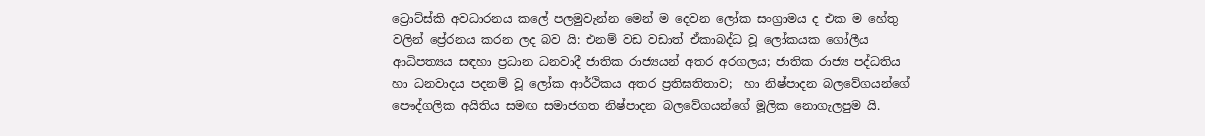ට්‍රොට්ස්කි අවධාරනය කලේ පලමුවැන්න මෙන් ම දෙවන ලෝක සංග්‍රාමය ද එක ම හේතු වලින් ප්‍රේරනය කරන ලද බව යි: එනම් වඩ වඩාත් ඒකාබද්ධ වූ ලෝකයක ගෝලීය ආධිපත්‍යය සඳහා ප්‍රධාන ධනවාදී ජාතික රාජ්‍යයන් අතර අරගලය; ජාතික රාජ්‍ය පද්ධතිය හා ධනවාදය පදනම් වූ ලෝක ආර්ථිකය අතර ප්‍රතිඝතිතාව;  හා නිෂ්පාදන බලවේගයන්ගේ පෞද්ගලික අයිතිය සමඟ සමාජගත නිෂ්පාදන බලවේගයන්ගේ මූලික නොගැලපුම යි.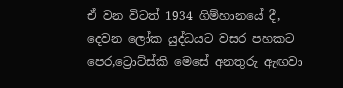ඒ වන විටත් 1934 ගිම්හානයේ දී, දෙවන ලෝක යුද්ධයට වසර පහකට පෙර,ට්‍රොට්ස්කි මෙසේ අනතුරු ඇඟවා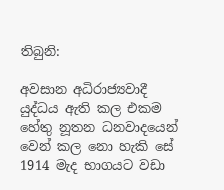තිබුනි:

අවසාන අධිරාජ්‍යවාදී යුද්ධය ඇති කල එකම හේතු නූතන ධනවාදයෙන් වෙන් කල නො හැකි සේ 1914 මැද භාගයට වඩා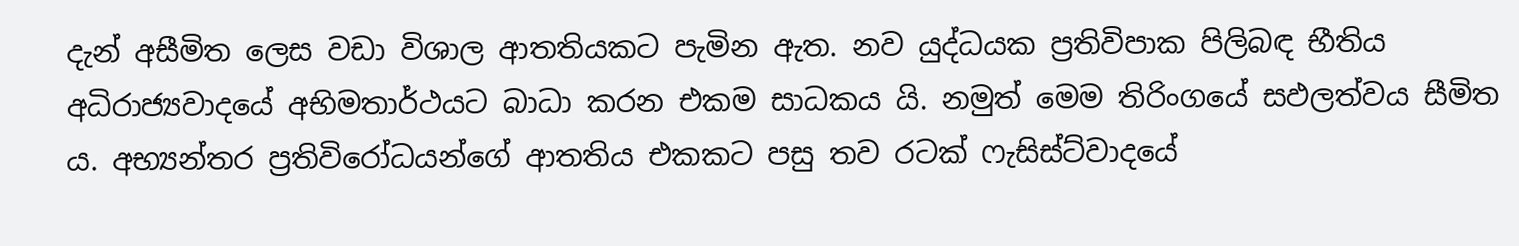දැන් අසීමිත ලෙස වඩා විශාල ආතතියකට පැමින ඇත. නව යුද්ධයක ප්‍රතිවිපාක පිලිබඳ භීතිය අධිරාජ්‍යවාදයේ අභිමතාර්ථයට බාධා කරන එකම සාධකය යි. නමුත් මෙම තිරිංගයේ සඵලත්වය සීමිත ය. අභ්‍යන්තර ප්‍රතිවිරෝධයන්ගේ ආතතිය එකකට පසු තව රටක් ෆැසිස්ට්වාදයේ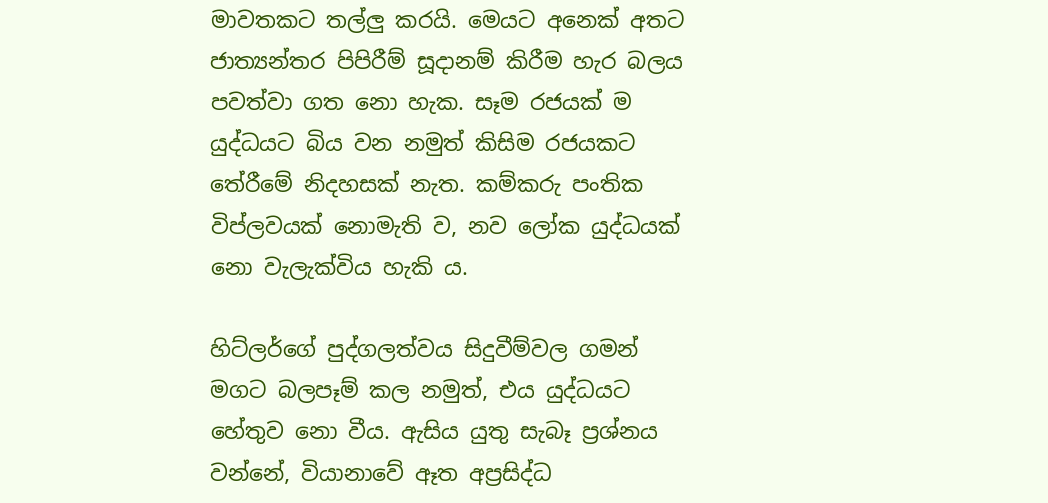මාවතකට තල්ලු කරයි. මෙයට අනෙක් අතට ජාත්‍යන්තර පිපිරීම් සූදානම් කිරීම හැර බලය පවත්වා ගත නො හැක. සෑම රජයක් ම යුද්ධයට බිය වන නමුත් කිසිම රජයකට තේරීමේ නිදහසක් නැත. කම්කරු පංතික විප්ලවයක් නොමැති ව, නව ලෝක යුද්ධයක් නො වැලැක්විය හැකි ය.

හිට්ලර්ගේ පුද්ගලත්වය සිදුවීම්වල ගමන් මගට බලපෑම් කල නමුත්, එය යුද්ධයට හේතුව නො වීය. ඇසිය යුතු සැබෑ ප්‍රශ්නය වන්නේ, වියානාවේ ඈත අප්‍රසිද්ධ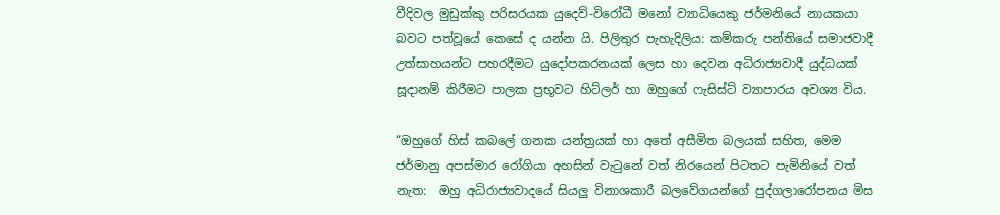වීදිවල මුඩුක්කු පරිසරයක යුදෙව්-විරෝධී මනෝ ව්‍යාධියෙකු ජර්මනියේ නායකයා බවට පත්වූයේ කෙසේ ද යන්න යි. පිලිතුර පැහැදිලිය: කම්කරු පන්තියේ සමාජවාදී උත්සාහයන්ට පහරදීමට යුදෝපකරනයක් ලෙස හා දෙවන අධිරාජ්‍යවාදී යුද්ධයක් සූදානම් කිරීමට පාලක ප්‍රභූවට හිට්ලර් හා ඔහුගේ ෆැසිස්ට් ව්‍යාපාරය අවශ්‍ය විය.

“ඔහුගේ හිස් කබලේ ගනක යන්ත්‍රයක් හා අතේ අසීමිත බලයක් සහිත, මෙම ජර්මානු අපස්මාර රෝගියා අහසින් වැටුනේ වත් නිරයෙන් පිටතට පැමිනියේ වත් නැත:  ඔහු අධිරාජ්‍යවාදයේ සියලු විනාශකාරී බලවේගයන්ගේ පුද්ගලාරෝපනය මිස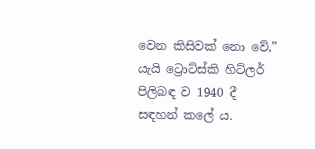වෙන කිසිවක් නො වේ,” යැයි ට්‍රොට්ස්කි හිට්ලර් පිලිබඳ ව 1940 දී සඳහන් කලේ ය.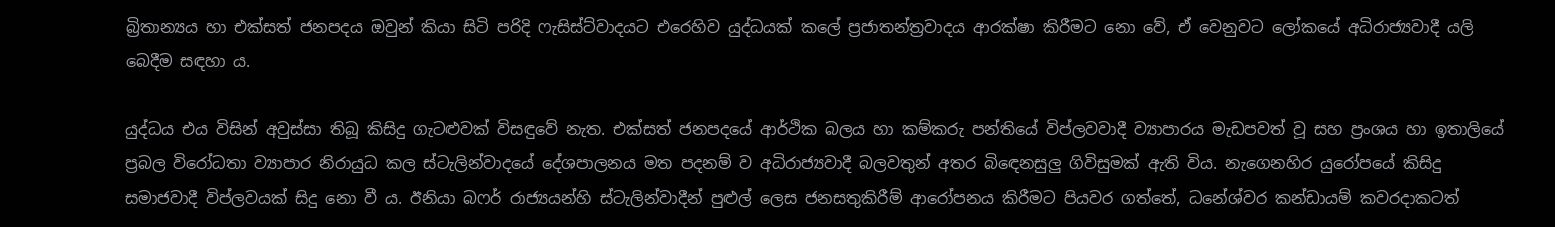බ්‍රිතාන්‍යය හා එක්සත් ජනපදය ඔවුන් කියා සිටි පරිදි ෆැසිස්ට්වාදයට එරෙහිව යුද්ධයක් කලේ ප්‍රජාතන්ත්‍රවාදය ආරක්ෂා කිරීමට නො වේ, ඒ වෙනුවට ලෝකයේ අධිරාජ්‍යවාදී යලි බෙදීම සඳහා ය.

යුද්ධය එය විසින් අවුස්සා තිබූ කිසිදු ගැටළුවක් විසඳුවේ නැත. එක්සත් ජනපදයේ ආර්ථික බලය හා කම්කරු පන්තියේ විප්ලවවාදී ව්‍යාපාරය මැඩපවත් වූ සහ ප්‍රංශය හා ඉතාලියේ ප්‍රබල විරෝධතා ව්‍යාපාර නිරායුධ කල ස්ටැලින්වාදයේ දේශපාලනය මත පදනම් ව අධිරාජ්‍යවාදී බලවතුන් අතර බිඳෙනසුලු ගිවිසුමක් ඇති විය. නැගෙනහිර යුරෝපයේ කිසිදු සමාජවාදී විප්ලවයක් සිදු නො වී ය. ඊනියා බෆර් රාජ්‍යයන්හි ස්ටැලින්වාදීන් පුළුල් ලෙස ජනසතුකිරීම් ආරෝපනය කිරීමට පියවර ගත්තේ, ධනේශ්වර කන්ඩායම් කවරදාකටත්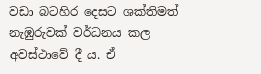වඩා බටහිර දෙසට ශක්තිමත් නැඹුරුවක් වර්ධනය කල අවස්ථාවේ දී ය. ඒ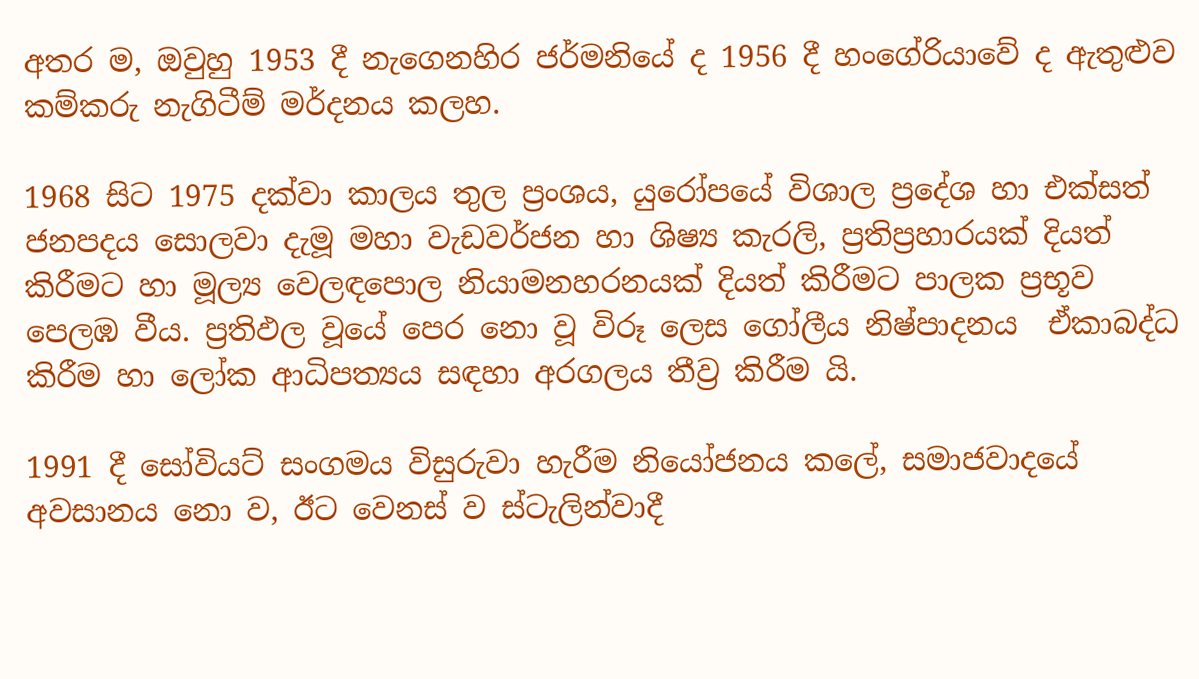අතර ම, ඔවුහු 1953 දී නැගෙනහිර ජර්මනියේ ද 1956 දී හංගේරියාවේ ද ඇතුළුව කම්කරු නැගිටීම් මර්දනය කලහ.

1968 සිට 1975 දක්වා කාලය තුල ප්‍රංශය, යුරෝපයේ විශාල ප්‍රදේශ හා එක්සත් ජනපදය සොලවා දැමූ මහා වැඩවර්ජන හා ශිෂ්‍ය කැරලි, ප්‍රතිප්‍රහාරයක් දියත් කිරීමට හා මූල්‍ය වෙලඳපොල නියාමනහරනයක් දියත් කිරීමට පාලක ප්‍රභූව පෙලඹ වීය. ප්‍රතිඵල වූයේ පෙර නො වූ විරූ ලෙස ගෝලීය නිෂ්පාදනය  ඒකාබද්ධ කිරීම හා ලෝක ආධිපත්‍යය සඳහා අරගලය තීව්‍ර කිරීම යි.

1991 දී සෝවියට් සංගමය විසුරුවා හැරීම නියෝජනය කලේ, සමාජවාදයේ අවසානය නො ව, ඊට වෙනස් ව ස්ටැලින්වාදී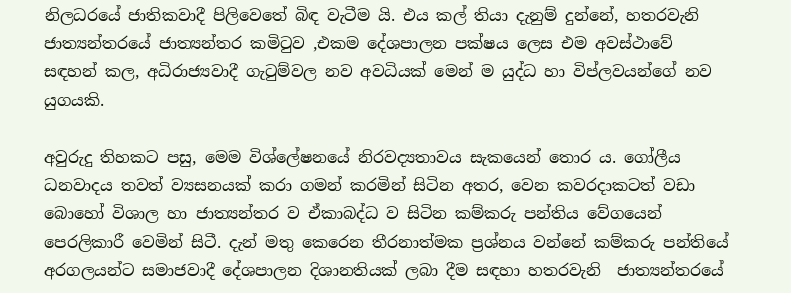නිලධරයේ ජාතිකවාදී පිලිවෙතේ බිඳ වැටීම යි. එය කල් තියා දැනුම් දුන්නේ, හතරවැනි ජාත්‍යන්තරයේ ජාත්‍යන්තර කමිටුව ,එකම දේශපාලන පක්ෂය ලෙස එම අවස්ථාවේ සඳහන් කල, අධිරාජ්‍යවාදී ගැටුම්වල නව අවධියක් මෙන් ම යුද්ධ හා විප්ලවයන්ගේ නව යුගයකි.

අවුරුදු තිහකට පසු, මෙම විශ්ලේෂනයේ නිරවද්‍යතාවය සැකයෙන් තොර ය. ගෝලීය ධනවාදය තවත් ව්‍යසනයක් කරා ගමන් කරමින් සිටින අතර, වෙන කවරදාකටත් වඩා බොහෝ විශාල හා ජාත්‍යන්තර ව ඒකාබද්ධ ව සිටින කම්කරු පන්තිය වේගයෙන් පෙරලිකාරී වෙමින් සිටී. දැන් මතු කෙරෙන තීරනාත්මක ප්‍රශ්නය වන්නේ කම්කරු පන්තියේ අරගලයන්ට සමාජවාදී දේශපාලන දිශානතියක් ලබා දීම සඳහා හතරවැනි  ජාත්‍යන්තරයේ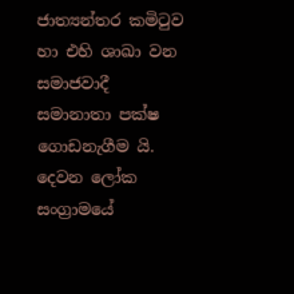ජාත්‍යන්තර කමිටුව හා එහි ශාඛා වන සමාජවාදී සමානාතා පක්ෂ ගොඩනැගීම යි. දෙවන ලෝක සංග්‍රාමයේ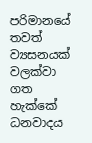පරිමානයේ තවත් ව්‍යසනයක් වලක්වා ගත හැක්කේ ධනවාදය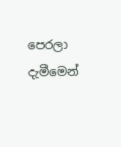පෙරලා දැමීමෙන්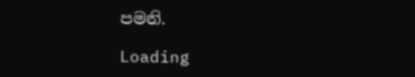පමනි.

Loading